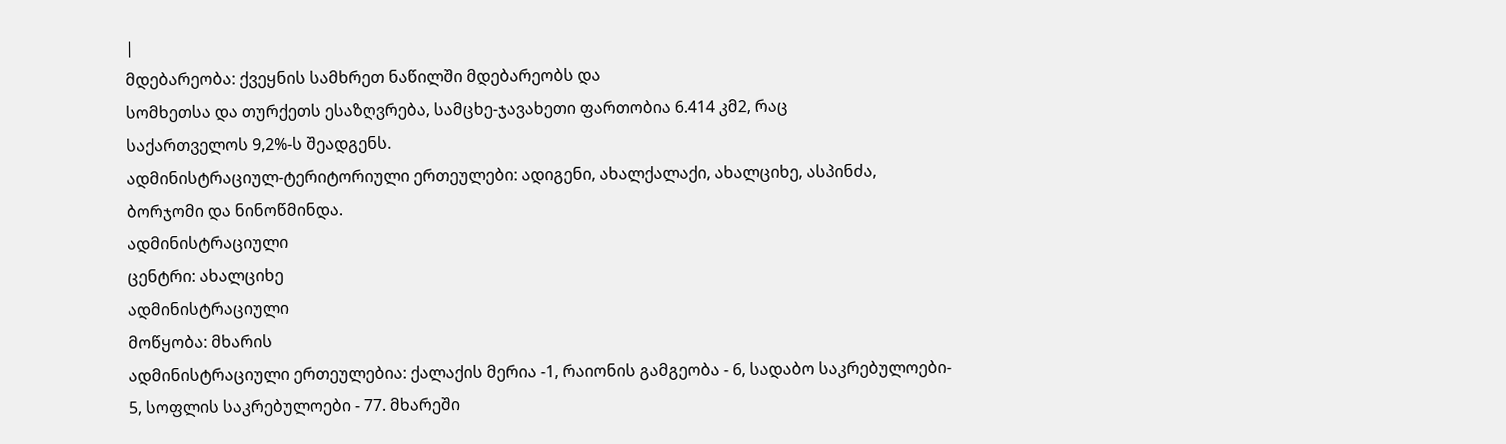|
მდებარეობა: ქვეყნის სამხრეთ ნაწილში მდებარეობს და
სომხეთსა და თურქეთს ესაზღვრება, სამცხე-ჯავახეთი ფართობია 6.414 კმ2, რაც
საქართველოს 9,2%-ს შეადგენს.
ადმინისტრაციულ-ტერიტორიული ერთეულები: ადიგენი, ახალქალაქი, ახალციხე, ასპინძა,
ბორჯომი და ნინოწმინდა.
ადმინისტრაციული
ცენტრი: ახალციხე
ადმინისტრაციული
მოწყობა: მხარის
ადმინისტრაციული ერთეულებია: ქალაქის მერია -1, რაიონის გამგეობა - 6, სადაბო საკრებულოები-
5, სოფლის საკრებულოები - 77. მხარეში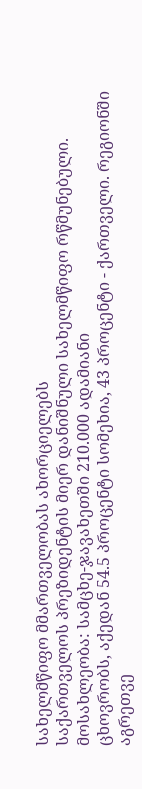სახელმწიფო მმართველობას ახორციელებს
საქართველოს პრეზიდენტის მიერ დანიშნული სახელმწიფო რწმუნებული.
მოსახლეობა: სამცხე-ჯავახეთში 210.000 ადამიანი
ცხოვრობს, აქედან 54.5 პროცენტი სომეხია, 43 პროცენტი - ქართველი. რეგიონში აგრეთვე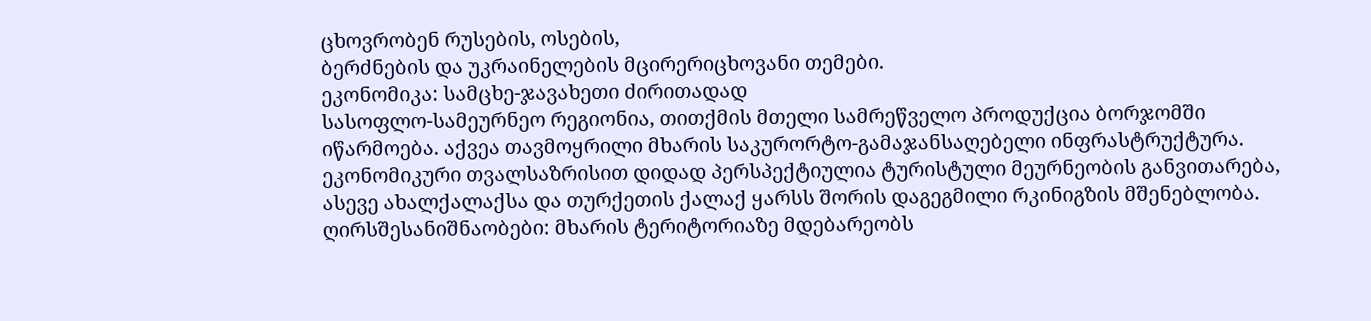ცხოვრობენ რუსების, ოსების,
ბერძნების და უკრაინელების მცირერიცხოვანი თემები.
ეკონომიკა: სამცხე-ჯავახეთი ძირითადად
სასოფლო-სამეურნეო რეგიონია, თითქმის მთელი სამრეწველო პროდუქცია ბორჯომში
იწარმოება. აქვეა თავმოყრილი მხარის საკურორტო-გამაჯანსაღებელი ინფრასტრუქტურა.
ეკონომიკური თვალსაზრისით დიდად პერსპექტიულია ტურისტული მეურნეობის განვითარება,
ასევე ახალქალაქსა და თურქეთის ქალაქ ყარსს შორის დაგეგმილი რკინიგზის მშენებლობა.
ღირსშესანიშნაობები: მხარის ტერიტორიაზე მდებარეობს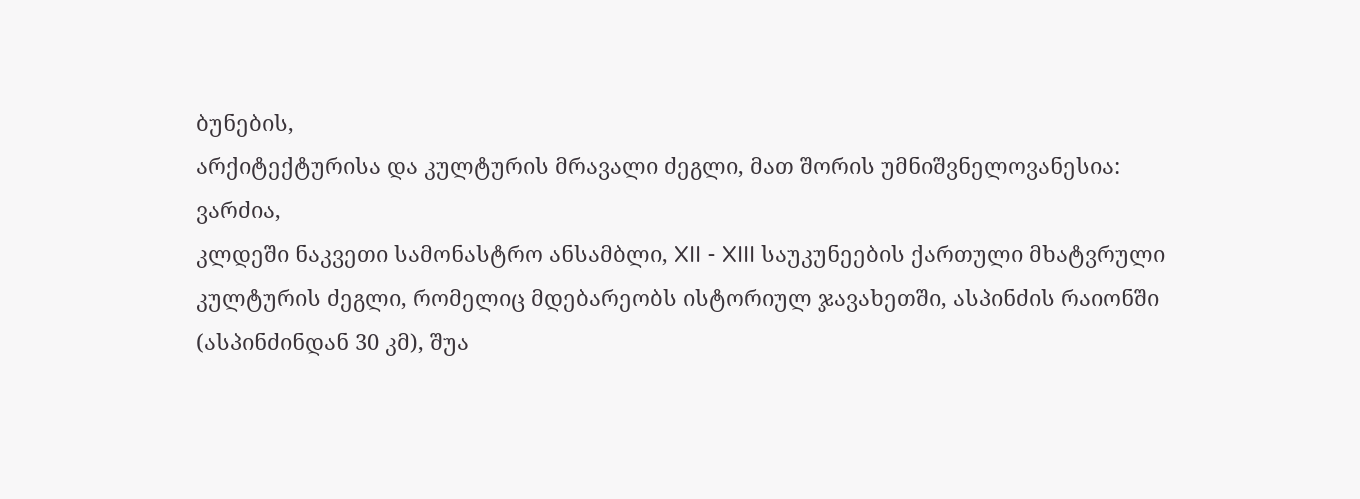ბუნების,
არქიტექტურისა და კულტურის მრავალი ძეგლი, მათ შორის უმნიშვნელოვანესია: ვარძია,
კლდეში ნაკვეთი სამონასტრო ანსამბლი, XII - XIII საუკუნეების ქართული მხატვრული
კულტურის ძეგლი, რომელიც მდებარეობს ისტორიულ ჯავახეთში, ასპინძის რაიონში
(ასპინძინდან 30 კმ), შუა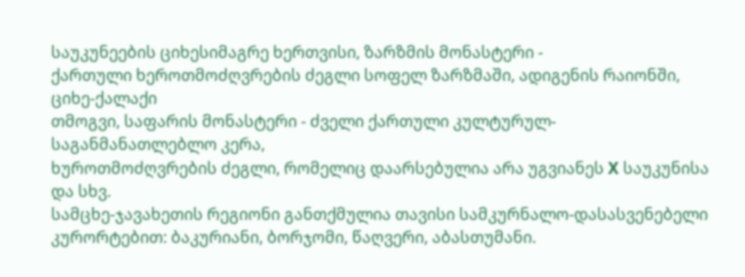საუკუნეების ციხესიმაგრე ხერთვისი, ზარზმის მონასტერი -
ქართული ხეროთმოძღვრების ძეგლი სოფელ ზარზმაში, ადიგენის რაიონში, ციხე-ქალაქი
თმოგვი, საფარის მონასტერი - ძველი ქართული კულტურულ-საგანმანათლებლო კერა,
ხუროთმოძღვრების ძეგლი, რომელიც დაარსებულია არა უგვიანეს X საუკუნისა და სხვ.
სამცხე-ჯავახეთის რეგიონი განთქმულია თავისი სამკურნალო-დასასვენებელი კურორტებით: ბაკურიანი, ბორჯომი, წაღვერი, აბასთუმანი.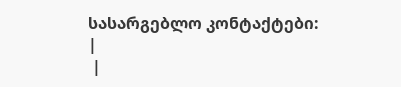სასარგებლო კონტაქტები:
|
 |